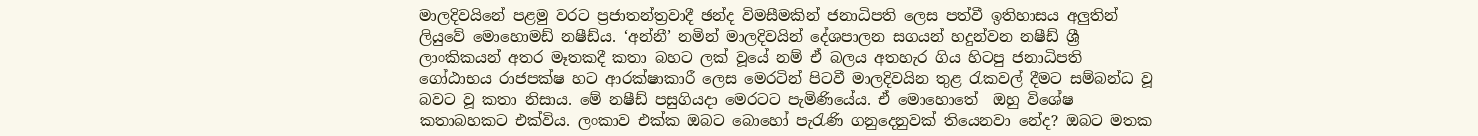මාලදිවයිනේ පළමු වරට ප්‍රජාතන්ත්‍රවාදී ඡන්ද විමසීමකින් ජනාධිපති ලෙස පත්වී ඉතිහාසය අලුතින් ලියුවේ මොහොමඩ් නෂීඩ්ය. ‘අන්නී’ නමින් මාලදිවයින් දේශපාලන සගයන් හදුන්වන නෂීඩ් ශ්‍රී  ලාංකිකයන් අතර මෑතකදී කතා බහට ලක් වූයේ නම් ඒ බලය අතහැර ගිය හිටපු ජනාධිපති ගෝඨාභය රාජපක්ෂ හට ආරක්ෂාකාරී ලෙස මෙරටින් පිටවී මාලදිවයින තුළ රැකවල් දීමට සම්බන්ධ වූ බවට වූ කතා නිසාය. මේ නෂීඩ් පසුගියදා මෙරටට පැමිණියේය. ඒ මොහොතේ  ඔහු විශේෂ කතාබහකට එක්විය. ලංකාව එක්ක ඔබට බොහෝ පැරැණි ගනුදෙනුවක් තියෙනවා නේද? ඔබට මතක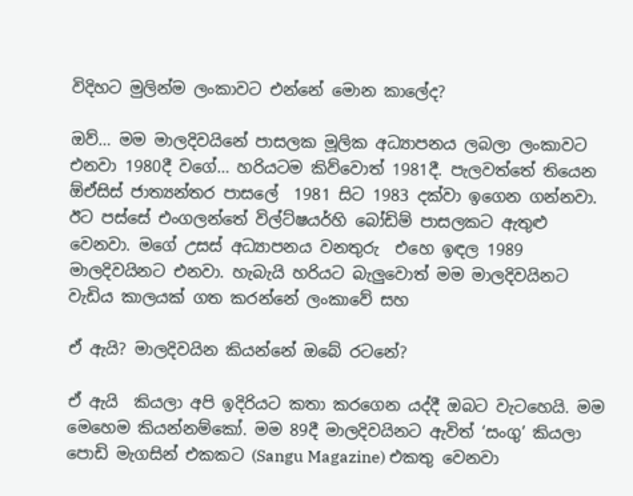විදිහට මුලින්ම ලංකාවට එන්නේ මොන කාලේද?

ඔව්… මම මාලදිවයිනේ පාසලක මූලික අධ්‍යාපනය ලබලා ලංකාවට එනවා 1980දී වගේ… හරියටම කිව්වොත් 1981දී. පැලවත්තේ තියෙන ඕඒසිස් ජාත්‍යන්තර පාසලේ  1981 සිට 1983 දක්වා ඉගෙන ගන්නවා. ඊට පස්සේ එංගලන්තේ විල්ට්ෂයර්හි බෝඩිම් පාසලකට ඇතුළු වෙනවා. මගේ උසස් අධ්‍යාපනය වනතුරු  එහෙ ඉඳල 1989 මාලදිවයිනට එනවා. හැබැයි හරියට බැලුවොත් මම මාලදිවයිනට වැඩිය කාලයක් ගත කරන්නේ ලංකාවේ සහ

ඒ ඇයි? මාලදිවයින කියන්නේ ඔබේ රටනේ?

ඒ ඇයි  කියලා අපි ඉදිරියට කතා කරගෙන යද්දී ඔබට වැටහෙයි. මම මෙහෙම කියන්නම්කෝ. මම 89දී මාලදිවයිනට ඇවිත් ‘සංගු’ කියලා පොඩි මැගසින් එකකට (Sangu Magazine) එකතු වෙනවා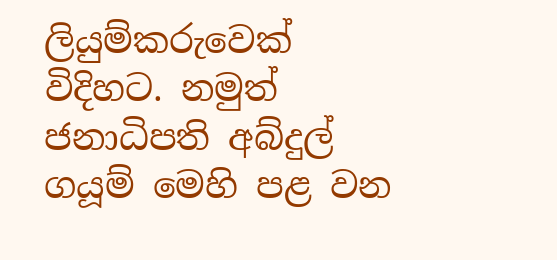ලියුම්කරුවෙක් විදිහට. නමුත් ජනාධිපති අබ්දුල් ගයූම් මෙහි පළ වන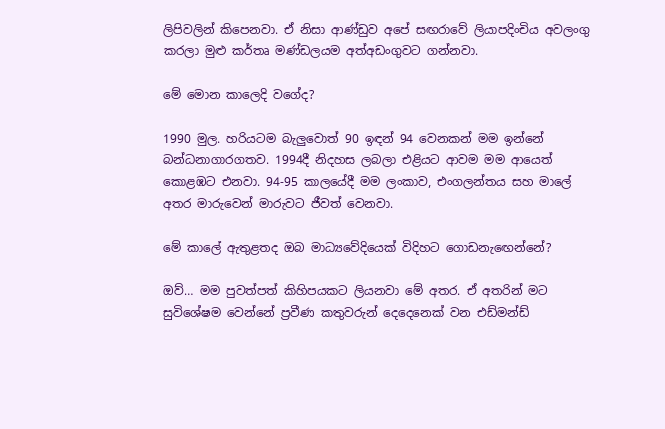ලිපිවලින් කිපෙනවා. ඒ නිසා ආණ්ඩුව අපේ සඟරාවේ ලියාපදිංචිය අවලංගු කරලා මුළු කර්තෘ මණ්ඩලයම අත්අඩංගුවට ගන්නවා.

මේ මොන කාලෙදි වගේද?

1990 මුල. හරියටම බැලුවොත් 90 ඉඳන් 94 වෙනකන් මම ඉන්නේ බන්ධනාගාරගතව. 1994දී නිදහස ලබලා එළියට ආවම මම ආයෙත් කොළඹට එනවා. 94-95 කාලයේදී මම ලංකාව, එංගලන්තය සහ මාලේ අතර මාරුවෙන් මාරුවට ජීවත් වෙනවා.

මේ කාලේ ඇතුළතද ඔබ මාධ්‍යවේදියෙක් විදිහට ගොඩනැඟෙන්නේ?

ඔව්… මම පුවත්පත් කිහිපයකට ලියනවා මේ අතර. ඒ අතරින් මට සුවිශේෂම වෙන්නේ ප්‍රවීණ කතුවරුන් දෙදෙනෙක් වන එඩ්මන්ඩ්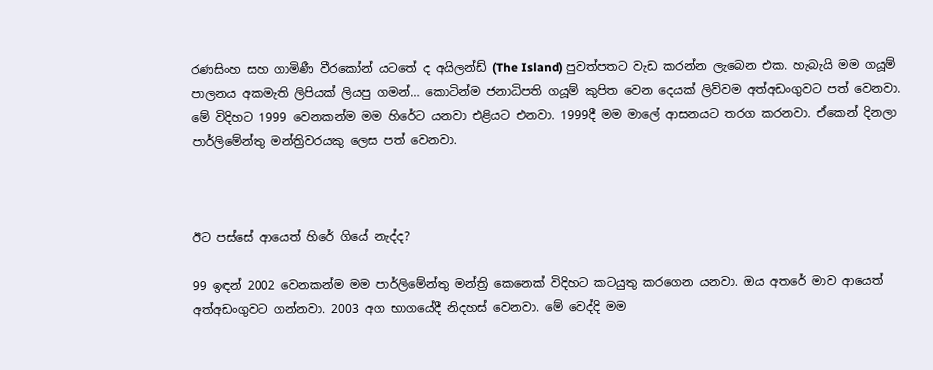රණසිංහ සහ ගාමිණී වීරකෝන් යටතේ ද අයිලන්ඩ් (The Island) පුවත්පතට වැඩ කරන්න ලැබෙන එක. හැබැයි මම ගයූම් පාලනය අකමැති ලිපියක් ලියපු ගමන්… කොටින්ම ජනාධිපති ගයූම් කුපිත වෙන දෙයක් ලිව්වම අත්අඩංගුවට පත් වෙනවා. මේ විදිහට 1999 වෙනකන්ම මම හිරේට යනවා එළියට එනවා. 1999දී මම මාලේ ආසනයට තරග කරනවා. ඒකෙන් දිනලා පාර්ලිමේන්තු මන්ත්‍රිවරයකු ලෙස පත් වෙනවා.



ඊට පස්සේ ආයෙත් හිරේ ගියේ නැද්ද?

99 ඉඳන් 2002 වෙනකන්ම මම පාර්ලිමේන්තු මන්ත්‍රි කෙනෙක් විදිහට කටයුතු කරගෙන යනවා. ඔය අතරේ මාව ආයෙත් අත්අඩංගුවට ගන්නවා. 2003 අග භාගයේදී නිදහස් වෙනවා. මේ වෙද්දි මම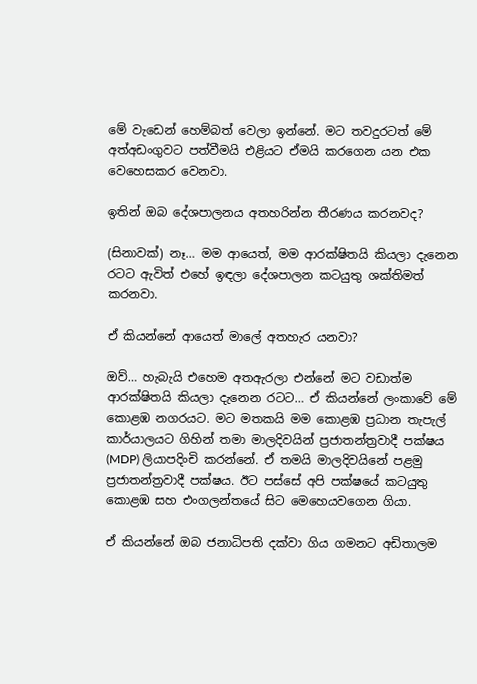මේ වැඩෙන් හෙම්බත් වෙලා ඉන්නේ. මට තවදුරටත් මේ අත්අඩංගුවට පත්වීමයි එළියට ඒමයි කරගෙන යන එක වෙහෙසකර වෙනවා.

ඉතින් ඔබ දේශපාලනය අතහරින්න තීරණය කරනවද?

(සිනාවක්) නෑ… මම ආයෙත්, මම ආරක්ෂිතයි කියලා දැනෙන රටට ඇවිත් එහේ ඉඳලා දේශපාලන කටයුතු ශක්තිමත් කරනවා.

ඒ කියන්නේ ආයෙත් මාලේ අතහැර යනවා?

ඔව්… හැබැයි එහෙම අතඇරලා එන්නේ මට වඩාත්ම ආරක්ෂිතයි කියලා දැනෙන රටට… ඒ කියන්නේ ලංකාවේ මේ කොළඹ නගරයට. මට මතකයි මම කොළඹ ප්‍රධාන තැපැල් කාර්යාලයට ගිහින් තමා මාලදිවයින් ප්‍රජාතන්ත්‍රවාදී පක්ෂය (MDP) ලියාපදිංචි කරන්නේ. ඒ තමයි මාලදිවයිනේ පළමු ප්‍රජාතන්ත්‍රවාදී පක්ෂය. ඊට පස්සේ අපි පක්ෂයේ කටයුතු කොළඹ සහ එංගලන්තයේ සිට මෙහෙයවගෙන ගියා.

ඒ කියන්නේ ඔබ ජනාධිපති දක්වා ගිය ගමනට අඩිතාලම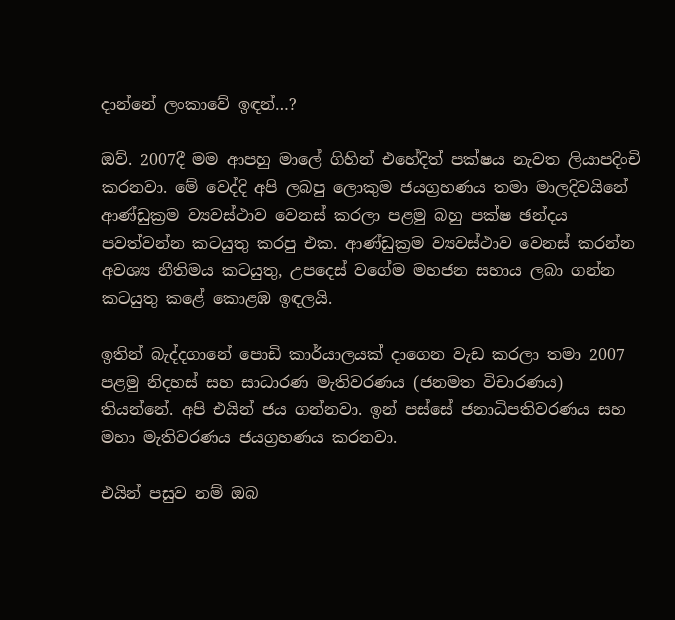දාන්නේ ලංකාවේ ඉඳන්…?

ඔව්. 2007දී මම ආපහු මාලේ ගිහින් එහේදිත් පක්ෂය නැවත ලියාපදිංචි කරනවා. මේ වෙද්දි අපි ලබපු ලොකුම ජයග්‍රහණය තමා මාලදිවයිනේ ආණ්ඩුක්‍රම ව්‍යවස්ථාව වෙනස් කරලා පළමු බහු පක්ෂ ඡන්දය පවත්වන්න කටයුතු කරපු එක. ආණ්ඩුක්‍රම ව්‍යවස්ථාව වෙනස් කරන්න අවශ්‍ය නීතිමය කටයුතු, උපදෙස් වගේම මහජන සහාය ලබා ගන්න කටයුතු කළේ කොළඹ ඉඳලයි.

ඉතින් බැද්දගානේ පොඩි කාර්යාලයක් දාගෙන වැඩ කරලා තමා 2007 පළමු නිදහස් සහ සාධාරණ මැතිවරණය (ජනමත විචාරණය) තියන්නේ. අපි එයින් ජය ගන්නවා. ඉන් පස්සේ ජනාධිපතිවරණය සහ මහා මැතිවරණය ජයග්‍රහණය කරනවා.

එයින් පසුව නම් ඔබ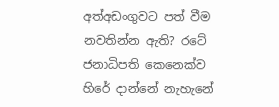අත්අඩංගුවට පත් වීම නවතින්න ඇති? රටේ ජනාධිපති කෙනෙක්ව හිරේ දාන්නේ නැහැනේ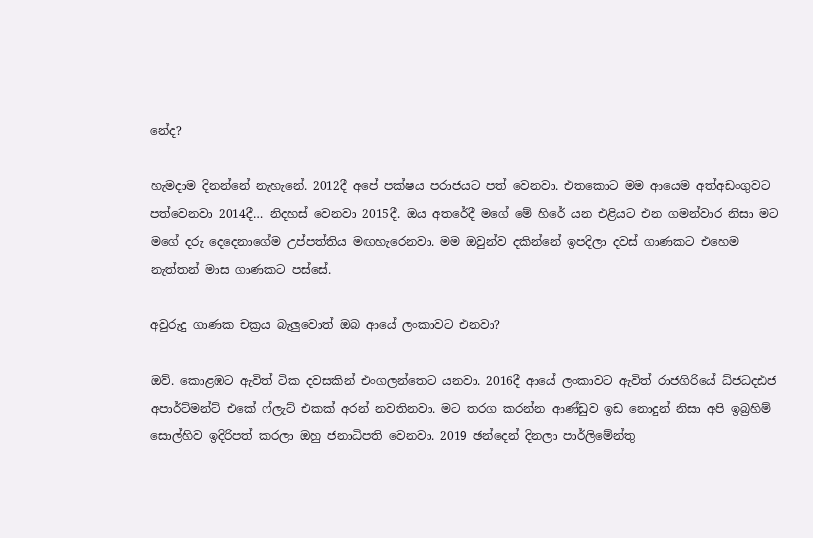නේද?

හැමදාම දිනන්නේ නැහැනේ. 2012දී අපේ පක්ෂය පරාජයට පත් වෙනවා. එතකොට මම ආයෙම අත්අඩංගුවට පත්වෙනවා 2014දී… නිදහස් වෙනවා 2015දී. ඔය අතරේදී මගේ මේ හිරේ යන එළියට එන ගමන්වාර නිසා මට මගේ දරු දෙදෙනාගේම උප්පත්තිය මඟහැරෙනවා. මම ඔවුන්ව දකින්නේ ඉපදිලා දවස් ගාණකට එහෙම නැත්තන් මාස ගාණකට පස්සේ.

අවුරුදු ගාණක චක්‍රය බැලුවොත් ඔබ ආයේ ලංකාවට එනවා?

ඔව්. කොළඹට ඇවිත් ටික දවසකින් එංගලන්තෙට යනවා. 2016දී ආයේ ලංකාවට ඇවිත් රාජගිරියේ ධ්ජධදඪජ අපාර්ට්මන්ට් එකේ ෆ්ලැට් එකක් අරන් නවතිනවා. මට තරග කරන්න ආණ්ඩුව ඉඩ නොදුන් නිසා අපි ඉබ්‍රහිම් සොල්හිව ඉදිරිපත් කරලා ඔහු ජනාධිපති වෙනවා. 2019 ඡන්දෙන් දිනලා පාර්ලිමේන්තු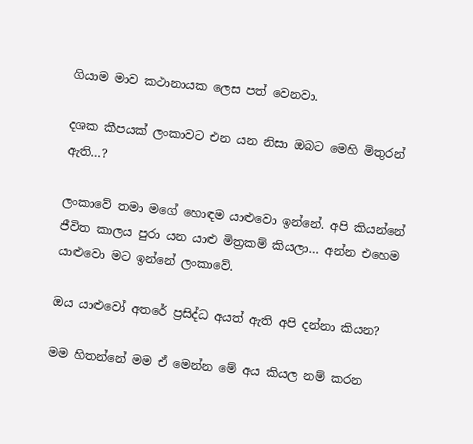ගියාම මාව කථානායක ලෙස පත් වෙනවා.

දශක කීපයක් ලංකාවට එන යන නිසා ඔබට මෙහි මිතුරන් ඇති…?

ලංකාවේ තමා මගේ හොඳම යාළුවො ඉන්නේ. අපි කියන්නේ ජීවිත කාලය පුරා යන යාළු මිත්‍රකම් කියලා… අන්න එහෙම යාළුවො මට ඉන්නේ ලංකාවේ.

ඔය යාළුවෝ අතරේ ප්‍රසිද්ධ අයත් ඇති අපි දන්නා කියන?

මම හිතන්නේ මම ඒ මෙන්න මේ අය කියල නම් කරන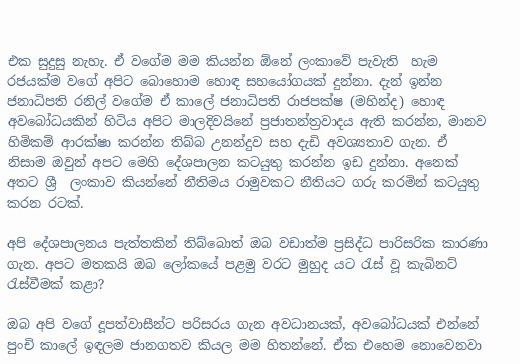එක සුදුසු නැහැ. ඒ වගේම මම කියන්න ඕනේ ලංකාවේ පැවැති  හැම රජයක්ම වගේ අපිට බොහොම හොඳ සහයෝගයක් දුන්නා. දැන් ඉන්න ජනාධිපති රනිල් වගේම ඒ කාලේ ජනාධිපති රාජපක්ෂ (මහින්ද) හොඳ අවබෝධයකින් හිටිය අපිට මාලදිවයිනේ ප්‍රජාතන්ත්‍රවාදය ඇති කරන්න, මානව හිමිකම් ආරක්ෂා කරන්න තිබ්බ උනන්දුව සහ දැඩි අවශ්‍යතාව ගැන. ඒ නිසාම ඔවුන් අපට මෙහි දේශපාලන කටයුතු කරන්න ඉඩ දුන්නා. අනෙක් අතට ශ්‍රී  ලංකාව කියන්නේ නීතිමය රාමුවකට නීතියට ගරු කරමින් කටයුතු කරන රටක්.

අපි දේශපාලනය පැත්තකින් තිබ්බොත් ඔබ වඩාත්ම ප්‍රසිද්ධ පාරිසරික කාරණා ගැන. අපට මතකයි ඔබ ලෝකයේ පළමු වරට මුහුද යට රැස් වූ කැබිනට් රැස්වීමක් කළා?

ඔබ අපි වගේ දූපත්වාසීන්ට පරිසරය ගැන අවධානයක්, අවබෝධයක් එන්නේ පුංචි කාලේ ඉඳලම ජානගතව කියල මම හිතන්නේ. ඒක එහෙම නොවෙනවා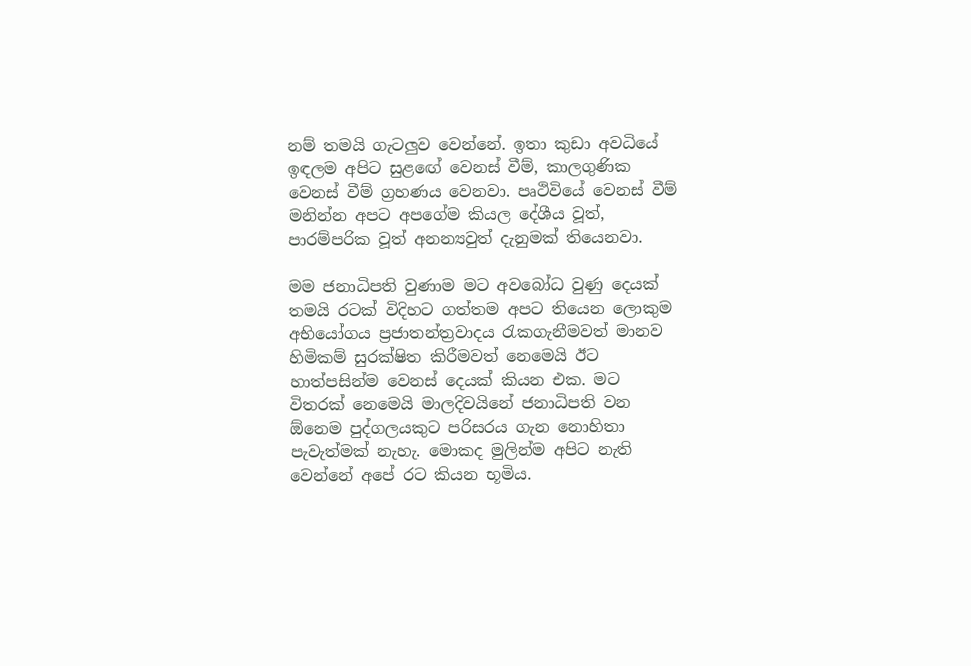නම් තමයි ගැටලුව වෙන්නේ. ඉතා කුඩා අවධියේ ඉඳලම අපිට සුළඟේ වෙනස් වීම්, කාලගුණික වෙනස් වීම් ග්‍රහණය වෙනවා. පෘථිවියේ වෙනස් වීම් මනින්න අපට අපගේම කියල දේශීය වූත්, පාරම්පරික වූත් අනන්‍යවුත් දැනුමක් තියෙනවා.

මම ජනාධිපති වුණාම මට අවබෝධ වුණු දෙයක් තමයි රටක් විදිහට ගත්තම අපට තියෙන ලොකුම අභියෝගය ප්‍රජාතන්ත්‍රවාදය රැකගැනීමවත් මානව හිමිකම් සුරක්ෂිත කිරීමවත් නෙමෙයි ඊට හාත්පසින්ම වෙනස් දෙයක් කියන එක. මට විතරක් නෙමෙයි මාලදිවයිනේ ජනාධිපති වන ඕනෙම පුද්ගලයකුට පරිසරය ගැන නොහිතා පැවැත්මක් නැහැ. මොකද මුලින්ම අපිට නැති වෙන්නේ අපේ රට කියන භූමිය.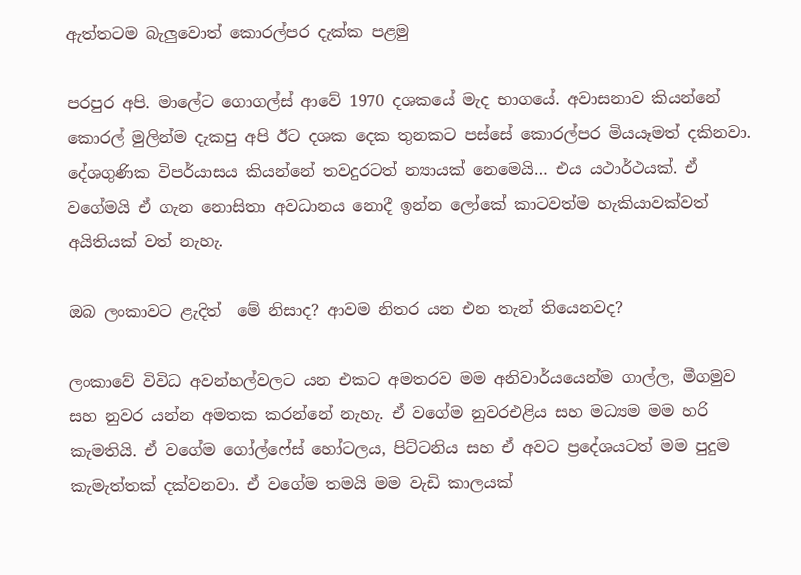ඇත්තටම බැලුවොත් කොරල්පර දැක්ක පළමු

පරපුර අපි. මාලේට ගොගල්ස් ආවේ 1970 දශකයේ මැද භාගයේ. අවාසනාව කියන්නේ කොරල් මුලින්ම දැකපු අපි ඊට දශක දෙක තුනකට පස්සේ කොරල්පර මියයෑමත් දකිනවා. දේශගුණික විපර්යාසය කියන්නේ තවදුරටත් න්‍යායක් නෙමෙයි… එය යථාර්ථයක්. ඒ වගේමයි ඒ ගැන නොසිතා අවධානය නොදී ඉන්න ලෝකේ කාටවත්ම හැකියාවක්වත් අයිතියක් වත් නැහැ.

ඔබ ලංකාවට ළැදිත්  මේ නිසාද? ආවම නිතර යන එන තැන් තියෙනවද?

ලංකාවේ විවිධ අවන්හල්වලට යන එකට අමතරව මම අනිවාර්යයෙන්ම ගාල්ල, මීගමුව සහ නුවර යන්න අමතක කරන්නේ නැහැ. ඒ වගේම නුවරඑළිය සහ මධ්‍යම මම හරි කැමතියි. ඒ වගේම ගෝල්ෆේස් හෝටලය, පිට්ටනිය සහ ඒ අවට ප්‍රදේශයටත් මම පුදුම කැමැත්තක් දක්වනවා. ඒ වගේම තමයි මම වැඩි කාලයක්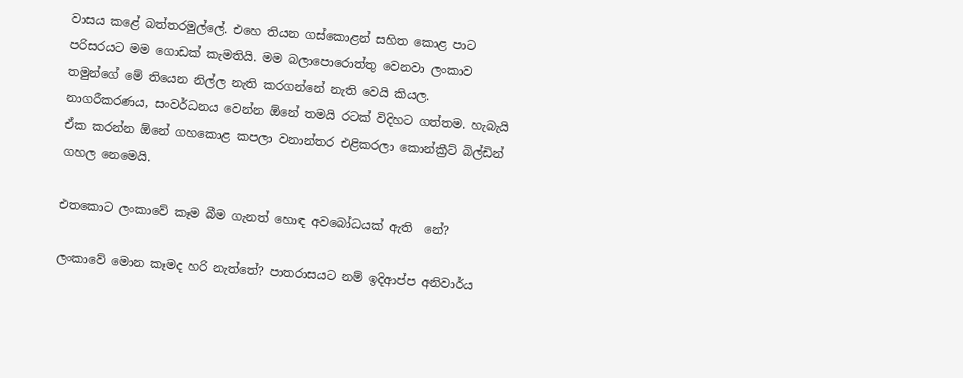වාසය කළේ බත්තරමුල්ලේ. එහෙ තියන ගස්කොළන් සහිත කොළ පාට පරිසරයට මම ගොඩක් කැමතියි. මම බලාපොරොත්තු වෙනවා ලංකාව තමුන්ගේ මේ තියෙන නිල්ල නැති කරගන්නේ නැති වෙයි කියල. නාගරීකරණය, සංවර්ධනය වෙන්න ඕනේ තමයි රටක් විදිහට ගත්තම. හැබැයි ඒක කරන්න ඕනේ ගහකොළ කපලා වනාන්තර එළිකරලා කොන්ක්‍රීට් බිල්ඩින් ගහල නෙමෙයි.

එතකොට ලංකාවේ කෑම බීම ගැනත් හොඳ අවබෝධයක් ඇති  නේ?

ලංකාවේ මොන කෑමද හරි නැත්තේ? පාතරාසයට නම් ඉදිආප්ප අනිවාර්ය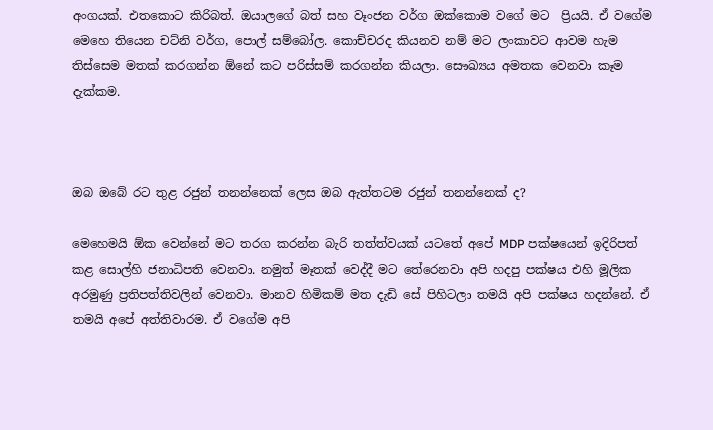අංගයක්. එතකොට කිරිබත්. ඔයාලගේ බත් සහ වෑංජන වර්ග ඔක්කොම වගේ මට  ප්‍රියයි. ඒ වගේම මෙහෙ තියෙන චට්නි වර්ග, පොල් සම්බෝල. කොච්චරද කියනව නම් මට ලංකාවට ආවම හැම තිස්සෙම මතක් කරගන්න ඕනේ කට පරිස්සම් කරගන්න කියලා. සෞඛ්‍යය අමතක වෙනවා කෑම දැක්කම.



ඔබ ඔබේ රට තුළ රජුන් තනන්නෙක් ලෙස ඔබ ඇත්තටම රජුන් තනන්නෙක් ද?

මෙහෙමයි ඕක වෙන්නේ මට තරග කරන්න බැරි තත්ත්වයක් යටතේ අපේ MDP පක්ෂයෙන් ඉදිරිපත් කළ සොල්හි ජනාධිපති වෙනවා. නමුත් මෑතක් වෙද්දී මට තේරෙනවා අපි හදපු පක්ෂය එහි මූලික අරමුණු ප්‍රතිපත්තිවලින් වෙනවා. මානව හිමිකම් මත දැඩි සේ පිහිටලා තමයි අපි පක්ෂය හදන්නේ. ඒ තමයි අපේ අත්තිවාරම. ඒ වගේම අපි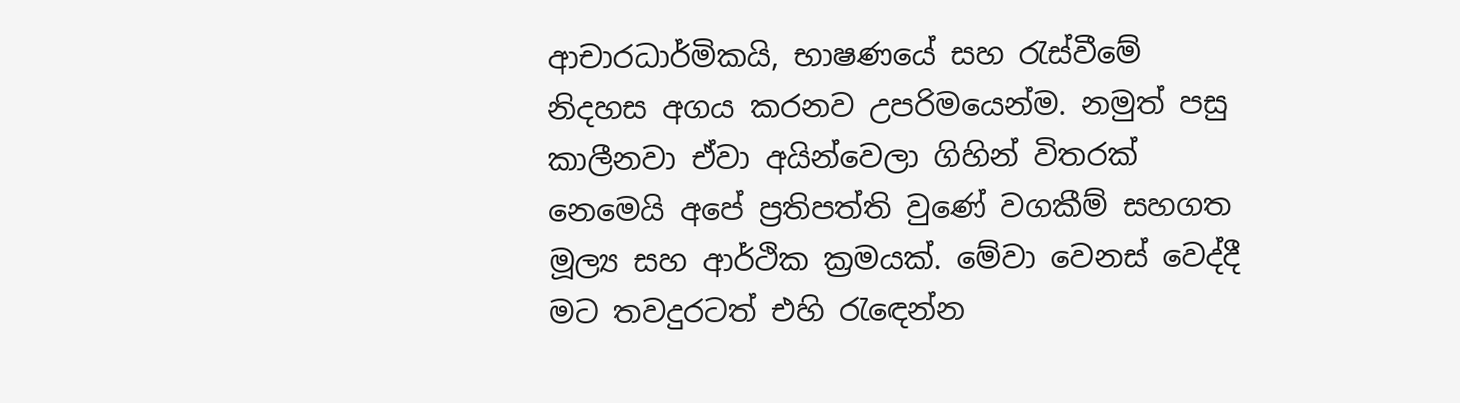ආචාරධාර්මිකයි, භාෂණයේ සහ රැස්වීමේ නිදහස අගය කරනව උපරිමයෙන්ම. නමුත් පසු කාලීනවා ඒවා අයින්වෙලා ගිහින් විතරක් නෙමෙයි අපේ ප්‍රතිපත්ති වුණේ වගකීම් සහගත මූල්‍ය සහ ආර්ථික ක්‍රමයක්. මේවා වෙනස් වෙද්දී මට තවදුරටත් එහි රැඳෙන්න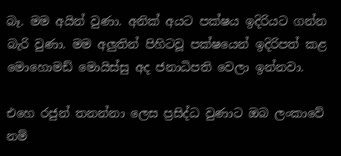බෑ. මම අයින් වුණා. අනික් අයට පක්ෂය ඉදිරියට ගන්න බැරි වුණා. මම අලුතින් පිහිටවූ පක්ෂයෙන් ඉදිරිපත් කළ මොහොමඩ් මොයිස්සු අද ජනාධිපති වෙලා ඉන්නවා.

එහෙ රජුන් තනන්නා ලෙස ප්‍රසිද්ධ වුණාට ඔබ ලංකාවේ නම්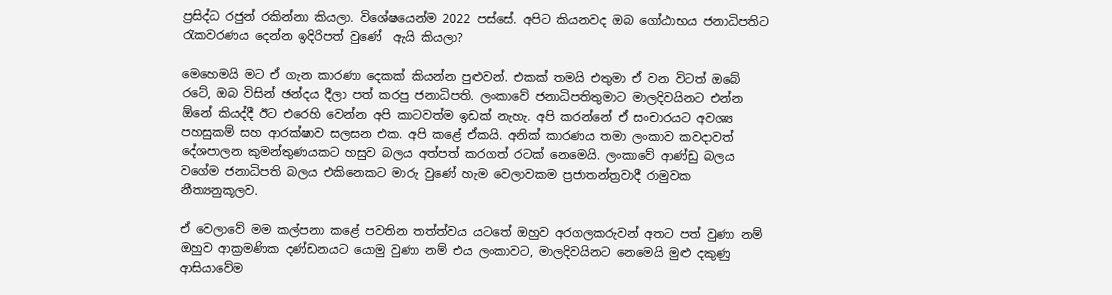ප්‍රසිද්ධ රජුන් රකින්නා කියලා. විශේෂයෙන්ම 2022 පස්සේ. අපිට කියනවද ඔබ ගෝඨාභය ජනාධිපතිට රැකවරණය දෙන්න ඉදිරිපත් වුණේ  ඇයි කියලා?

මෙහෙමයි මට ඒ ගැන කාරණා දෙකක් කියන්න පුළුවන්. එකක් තමයි එතුමා ඒ වන විටත් ඔබේ රටේ, ඔබ විසින් ඡන්දය දීලා පත් කරපු ජනාධිපති. ලංකාවේ ජනාධිපතිතුමාට මාලදිවයිනට එන්න ඕනේ කියද්දී ඊට එරෙහි වෙන්න අපි කාටවත්ම ඉඩක් නැහැ. අපි කරන්නේ ඒ සංචාරයට අවශ්‍ය පහසුකම් සහ ආරක්ෂාව සලසන එක. අපි කළේ ඒකයි. අනික් කාරණය තමා ලංකාව කවදාවත් දේශපාලන කුමන්තුණයකට හසුව බලය අත්පත් කරගත් රටක් නෙමෙයි. ලංකාවේ ආණ්ඩු බලය වගේම ජනාධිපති බලය එකිනෙකට මාරු වුණේ හැම වෙලාවකම ප්‍රජාතන්ත්‍රවාදී රාමුවක නීත්‍යනුකූලව.

ඒ වෙලාවේ මම කල්පනා කළේ පවතින තත්ත්වය යටතේ ඔහුව අරගලකරුවන් අතට පත් වුණා නම්  ඔහුව ආක්‍රමණික දණ්ඩනයට යොමු වුණා නම් එය ලංකාවට, මාලදිවයිනට නෙමෙයි මුළු දකුණු ආසියාවේම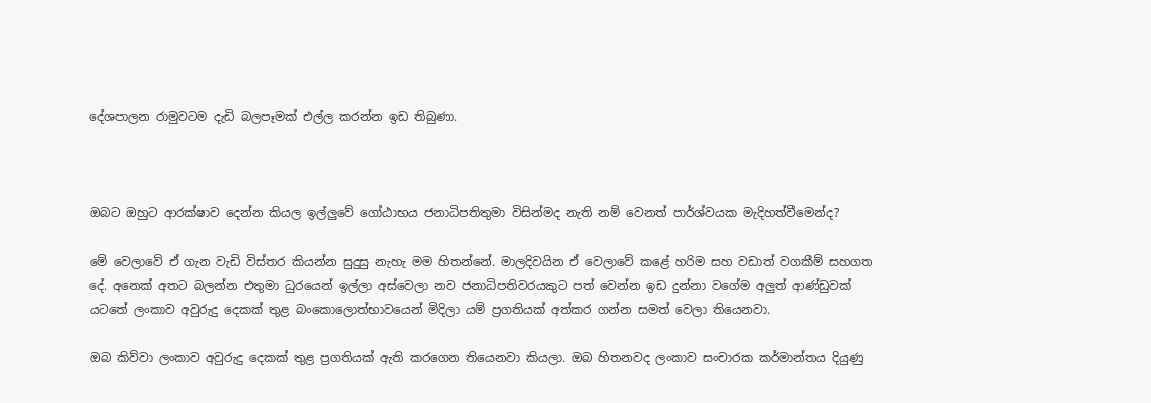දේශපාලන රාමුවටම දැඩි බලපෑමක් එල්ල කරන්න ඉඩ තිබුණා.



ඔබට ඔහුට ආරක්ෂාව දෙන්න කියල ඉල්ලුවේ ගෝඨාභය ජනාධිපතිතුමා විසින්මද නැති නම් වෙනත් පාර්ශ්වයක මැදිහත්වීමෙන්ද?

මේ වෙලාවේ ඒ ගැන වැඩි විස්තර කියන්න සුදුසු නැහැ මම හිතන්නේ. මාලදිවයින ඒ වෙලාවේ කළේ හරිම සහ වඩාත් වගකීම් සහගත දේ. අනෙක් අතට බලන්න එතුමා ධුරයෙන් ඉල්ලා අස්වෙලා නව ජනාධිපතිවරයකුට පත් වෙන්න ඉඩ දුන්නා වගේම අලුත් ආණ්ඩුවක් යටතේ ලංකාව අවුරුදු දෙකක් තුළ බංකොලොත්භාවයෙන් මිදිලා යම් ප්‍රගතියක් අත්කර ගන්න සමත් වෙලා තියෙනවා.

ඔබ කිව්වා ලංකාව අවුරුදු දෙකක් තුළ ප්‍රගතියක් ඇති කරගෙන තියෙනවා කියලා. ඔබ හිතනවද ලංකාව සංචාරක කර්මාන්තය දියුණු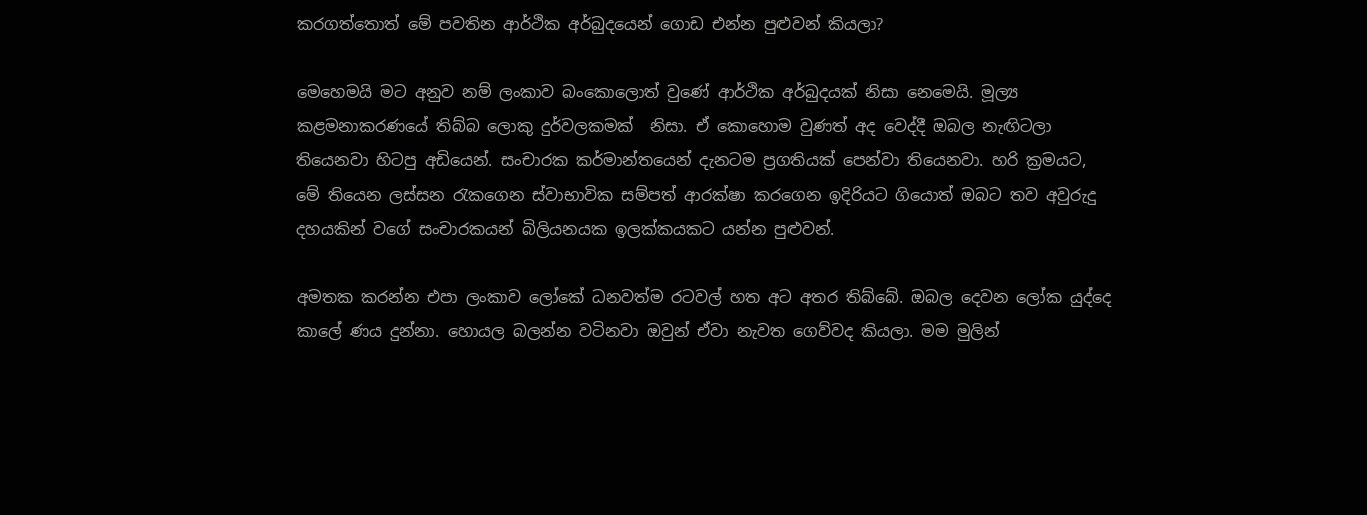කරගත්තොත් මේ පවතින ආර්ථික අර්බුදයෙන් ගොඩ එන්න පුළුවන් කියලා?

මෙහෙමයි මට අනුව නම් ලංකාව බංකොලොත් වුණේ ආර්ථික අර්බුදයක් නිසා නෙමෙයි. මූල්‍ය කළමනාකරණයේ තිබ්බ ලොකු දුර්වලකමක්  නිසා. ඒ කොහොම වුණත් අද වෙද්දී ඔබල නැඟිටලා තියෙනවා හිටපු අඩියෙන්. සංචාරක කර්මාන්තයෙන් දැනටම ප්‍රගතියක් පෙන්වා තියෙනවා. හරි ක්‍රමයට, මේ තියෙන ලස්සන රැකගෙන ස්වාභාවික සම්පත් ආරක්ෂා කරගෙන ඉදිරියට ගියොත් ඔබට තව අවුරුදු දහයකින් වගේ සංචාරකයන් බිලියනයක ඉලක්කයකට යන්න පුළුවන්.

අමතක කරන්න එපා ලංකාව ලෝකේ ධනවත්ම රටවල් හත අට අතර තිබ්බේ. ඔබල දෙවන ලෝක යුද්දෙ කාලේ ණය දුන්නා. හොයල බලන්න වටිනවා ඔවුන් ඒවා නැවත ගෙව්වද කියලා. මම මුලින්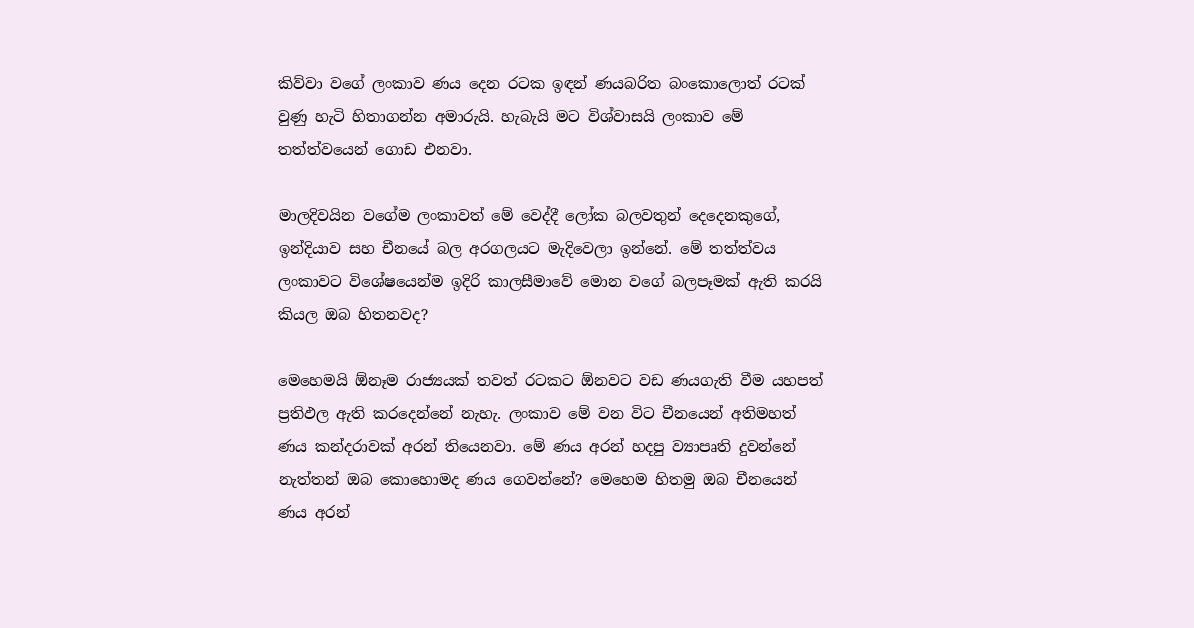කිව්වා වගේ ලංකාව ණය දෙන රටක ඉඳන් ණයබරිත බංකොලොත් රටක් වුණු හැටි හිතාගන්න අමාරුයි. හැබැයි මට විශ්වාසයි ලංකාව මේ තත්ත්වයෙන් ගොඩ එනවා.

මාලදිවයින වගේම ලංකාවත් මේ වෙද්දී ලෝක බලවතුන් දෙදෙනකුගේ, ඉන්දියාව සහ චීනයේ බල අරගලයට මැදිවෙලා ඉන්නේ. මේ තත්ත්වය ලංකාවට විශේෂයෙන්ම ඉදිරි කාලසීමාවේ මොන වගේ බලපෑමක් ඇති කරයි කියල ඔබ හිතනවද?

මෙහෙමයි ඕනෑම රාජ්‍යයක් තවත් රටකට ඕනවට වඩ ණයගැති වීම යහපත් ප්‍රතිඵල ඇති කරදෙන්නේ නැහැ. ලංකාව මේ වන විට චීනයෙන් අතිමහත් ණය කන්දරාවක් අරන් තියෙනවා. මේ ණය අරන් හදපු ව්‍යාපෘති දුවන්නේ නැත්තන් ඔබ කොහොමද ණය ගෙවන්නේ? මෙහෙම හිතමු ඔබ චීනයෙන් ණය අරන්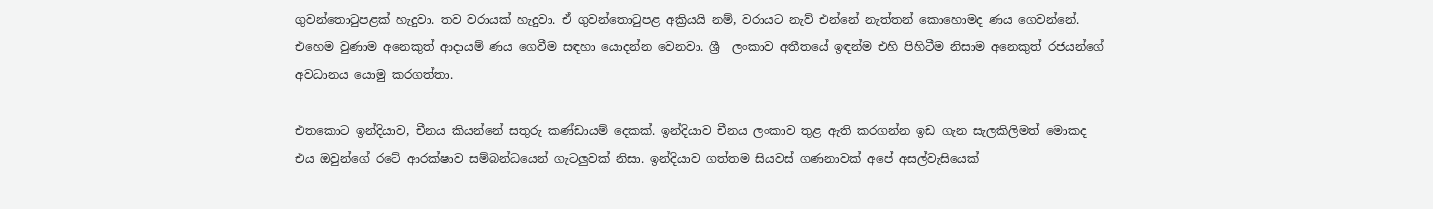ගුවන්තොටුපළක් හැදුවා. තව වරායක් හැදුවා. ඒ ගුවන්තොටුපළ අක්‍රියයි නම්, වරායට නැව් එන්නේ නැත්තන් කොහොමද ණය ගෙවන්නේ. එහෙම වුණාම අනෙකුත් ආදායම් ණය ගෙවීම සඳහා යොදන්න වෙනවා. ශ්‍රී  ලංකාව අතීතයේ ඉඳන්ම එහි පිහිටීම නිසාම අනෙකුත් රජයන්ගේ අවධානය යොමු කරගත්තා.

එතකොට ඉන්දියාව, චීනය කියන්නේ සතුරු කණ්ඩායම් දෙකක්. ඉන්දියාව චීනය ලංකාව තුළ ඇති කරගන්න ඉඩ ගැන සැලකිලිමත් මොකද එය ඔවුන්ගේ රටේ ආරක්ෂාව සම්බන්ධයෙන් ගැටලුවක් නිසා. ඉන්දියාව ගත්තම සියවස් ගණනාවක් අපේ අසල්වැසියෙක්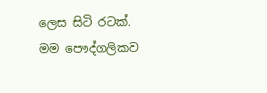ලෙස සිටි රටක්. මම පෞද්ගලිකව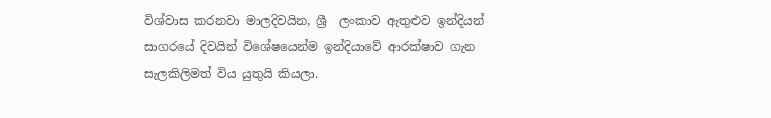විශ්වාස කරනවා මාලදිවයින, ශ්‍රී  ලංකාව ඇතුළුව ඉන්දියන් සාගරයේ දිවයින් විශේෂයෙන්ම ඉන්දියාවේ ආරක්ෂාව ගැන සැලකිලිමත් විය යුතුයි කියලා.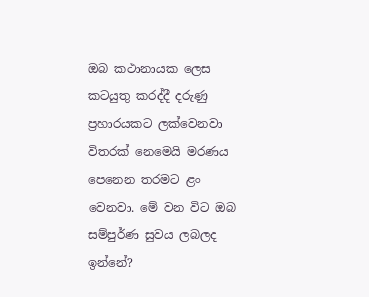ඔබ කථානායක ලෙස කටයුතු කරද්දී දරුණු ප්‍රහාරයකට ලක්වෙනවා විතරක් නෙමෙයි මරණය පෙනෙන තරමට ළං වෙනවා. මේ වන විට ඔබ සම්පුර්ණ සුවය ලබලද ඉන්නේ?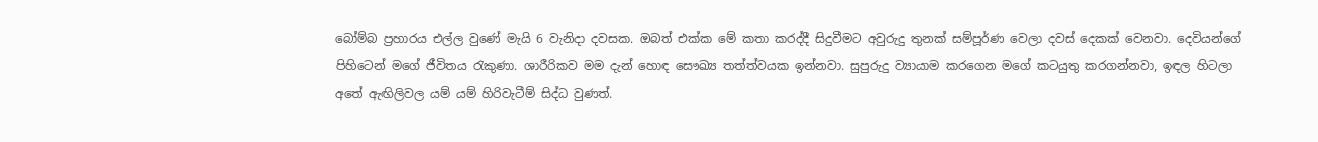බෝම්බ ප්‍රහාරය එල්ල වුණේ මැයි 6 වැනිදා දවසක. ඔබත් එක්ක මේ කතා කරද්දී සිදුවීමට අවුරුදු තුනක් සම්පූර්ණ වෙලා දවස් දෙකක් වෙනවා. දෙවියන්ගේ පිහිටෙන් මගේ ජීවිතය රැකුණා. ශාරීරිකව මම දැන් හොඳ සෞඛ්‍ය තත්ත්වයක ඉන්නවා. සුපුරුදු ව්‍යායාම කරගෙන මගේ කටයුතු කරගන්නවා, ඉඳල හිටලා අතේ ඇඟිලිවල යම් යම් හිරිවැටීම් සිද්ධ වුණත්.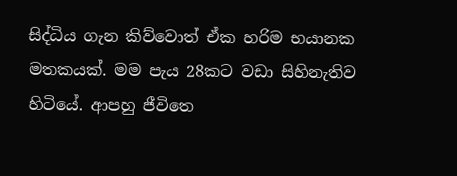සිද්ධිය ගැන කිව්වොත් ඒක හරිම භයානක මතකයක්. මම පැය 28කට වඩා සිහිනැතිව හිටියේ. ආපහු ජීවිතෙ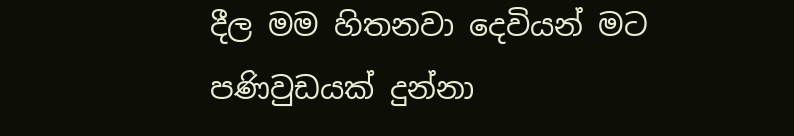දීල මම හිතනවා දෙවියන් මට පණිවුඩයක් දුන්නා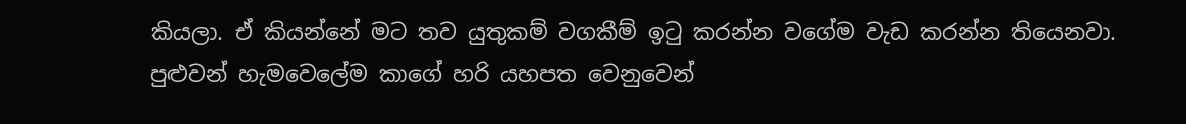කියලා. ඒ කියන්නේ මට තව යුතුකම් වගකීම් ඉටු කරන්න වගේම වැඩ කරන්න තියෙනවා. පුළුවන් හැමවෙලේම කාගේ හරි යහපත වෙනුවෙන්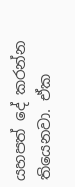යහපත් දේ කරන්න තියෙනවා. ඒක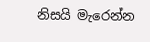නිසයි මැරෙන්න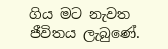ගිය මට නැවත ජීවිතය ලැබුණේ.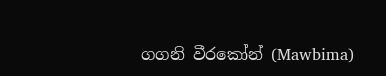ගගනි වීරකෝන් (Mawbima)